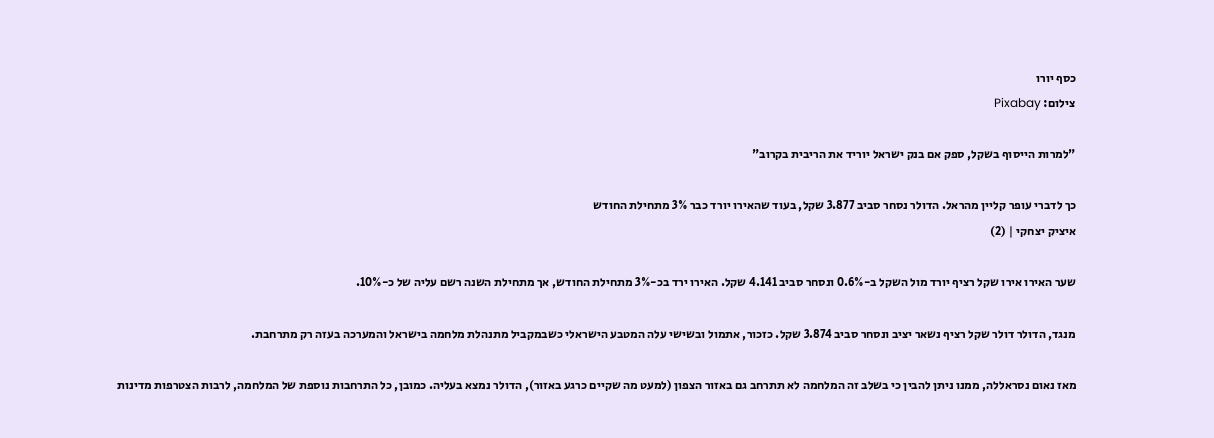כסף יורו
צילום: Pixabay

"למרות הייסוף בשקל, ספק אם בנק ישראל יוריד את הריבית בקרוב"

כך לדברי עופר קליין מהראל. הדולר נסחר סביב 3.877 שקל, בעוד שהאירו יורד כבר 3% מתחילת החודש
איציק יצחקי | (2)

שער האירו אירו שקל רציף יורד מול השקל ב-0.6% ונסחר סביב 4.141 שקל. האירו ירד בכ-3% מתחילת החודש, אך מתחילת השנה רשם עליה של כ-10%.

מנגד, הדולר דולר שקל רציף נשאר יציב ונסחר סביב 3.874 שקל. כזכור, אתמול ובשישי עלה המטבע הישראלי כשבמקביל מתנהלת מלחמה בישראל והמערכה בעזה רק מתרחבת.

מאז נאום נסראללה, ממנו ניתן להבין כי בשלב זה המלחמה לא תתרחב גם באזור הצפון (למעט מה שקיים כרגע באזור), הדולר נמצא בעליה. כמובן, כל התרחבות נוספת של המלחמה, לרבות הצטרפות מדינות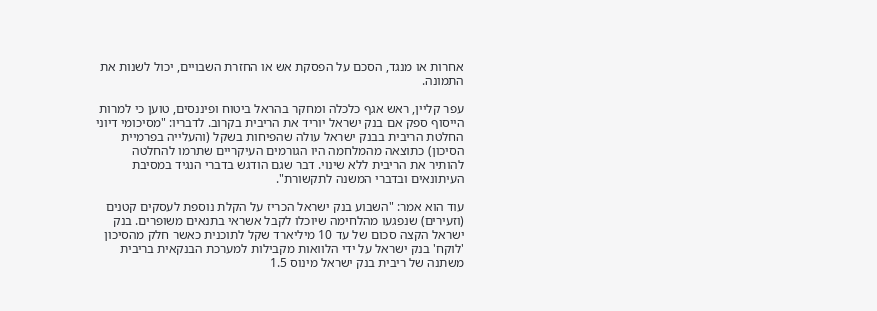אחרות או מנגד, הסכם על הפסקת אש או החזרת השבויים, יכול לשנות את התמונה.

עפר קליין, ראש אגף כלכלה ומחקר בהראל ביטוח ופיננסים, טוען כי למרות הייסוף ספק אם בנק ישראל יוריד את הריבית בקרוב. לדבריו: "מסיכומי דיוני החלטת הריבית בבנק ישראל עולה שהפיחות בשקל (והעלייה בפרמיית הסיכון) כתוצאה מהמלחמה היו הגורמים העיקריים שתרמו להחלטה להותיר את הריבית ללא שינוי. דבר שגם הודגש בדברי הנגיד במסיבת העיתונאים ובדברי המשנה לתקשורת".

עוד הוא אמר: "השבוע בנק ישראל הכריז על הקלת נוספת לעסקים קטנים (וזעירים) שנפגעו מהלחימה שיוכלו לקבל אשראי בתנאים משופרים. בנק ישראל הקצה סכום של עד 10 מיליארד שקל לתוכנית כאשר חלק מהסיכון 'לוקח' בנק ישראל על ידי הלוואות מקבילות למערכת הבנקאית בריבית משתנה של ריבית בנק ישראל מינוס 1.5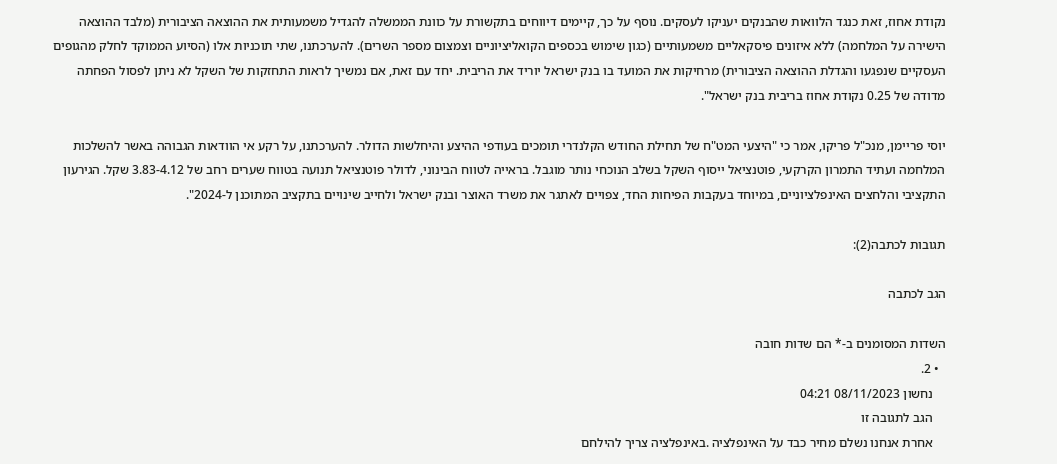נקודת אחוז, זאת כנגד הלוואות שהבנקים יעניקו לעסקים. נוסף על כך, קיימים דיווחים בתקשורת על כוונת הממשלה להגדיל משמעותית את ההוצאה הציבורית (מלבד ההוצאה הישירה על המלחמה) ללא איזונים פיסקאליים משמעותיים (כגון שימוש בכספים הקואליציוניים וצמצום מספר השרים). להערכתנו, שתי תוכניות אלו (הסיוע הממוקד לחלק מהגופים העסקיים שנפגעו והגדלת ההוצאה הציבורית) מרחיקות את המועד בו בנק ישראל יוריד את הריבית. יחד עם זאת, אם נמשיך לראות התחזקות של השקל לא ניתן לפסול הפחתה מדודה של 0.25 נקודת אחוז בריבית בנק ישראל".

יוסי פריימן, מנכ"ל פריקו, אמר כי "היצעי המט"ח של תחילת החודש הקלנדרי תומכים בעודפי ההיצע והיחלשות הדולר. להערכתנו, על רקע אי הוודאות הגבוהה באשר להשלכות המלחמה ועתיד התמרון הקרקעי, פוטנציאל ייסוף השקל בשלב הנוכחי נותר מוגבל. בראייה לטווח הבינוני, לדולר פוטנציאל תנועה בטווח שערים רחב של 3.83-4.12 שקל. הגירעון התקציבי והלחצים האינפלציוניים, במיוחד בעקבות הפיחות החד, צפויים לאתגר את משרד האוצר ובנק ישראל ולחייב שינויים בתקציב המתוכנן ל-2024".

תגובות לכתבה(2):

הגב לכתבה

השדות המסומנים ב-* הם שדות חובה
  • 2.
    נחשון 08/11/2023 04:21
    הגב לתגובה זו
    אחרת אנחנו נשלם מחיר כבד על האינפלציה .באינפלציה צריך להילחם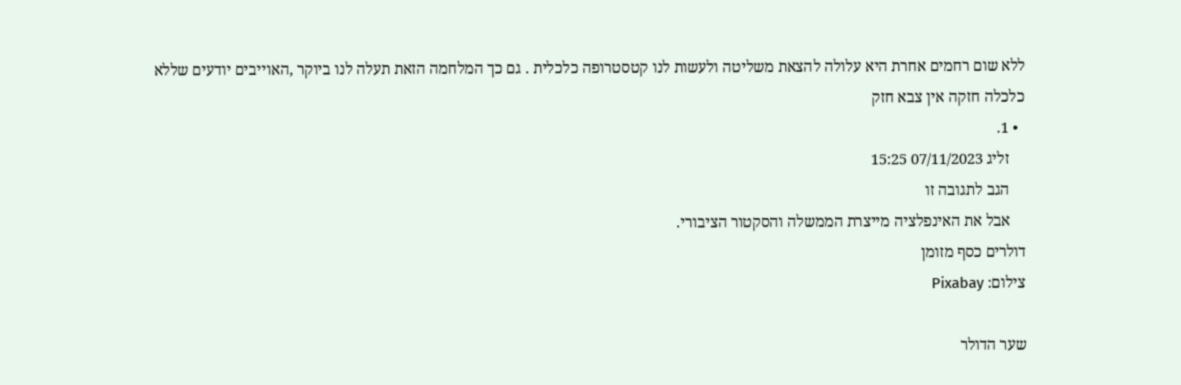ללא שום רחמים אחרת היא עלולה להצאת משליטה ולעשות לנו קטסטרופה כלכלית . גם כך המלחמה הזאת תעלה לנו ביוקר ,האוייבים יודעים שללא כלכלה חזקה אין צבא חזק
  • 1.
    זליג 07/11/2023 15:25
    הגב לתגובה זו
    אבל את האינפלציה מייצרת הממשלה והסקטור הציבורי.
דולרים כסף מזומן
צילום: Pixabay

שער הדולר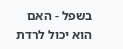בשפל - האם הוא יכול לרדת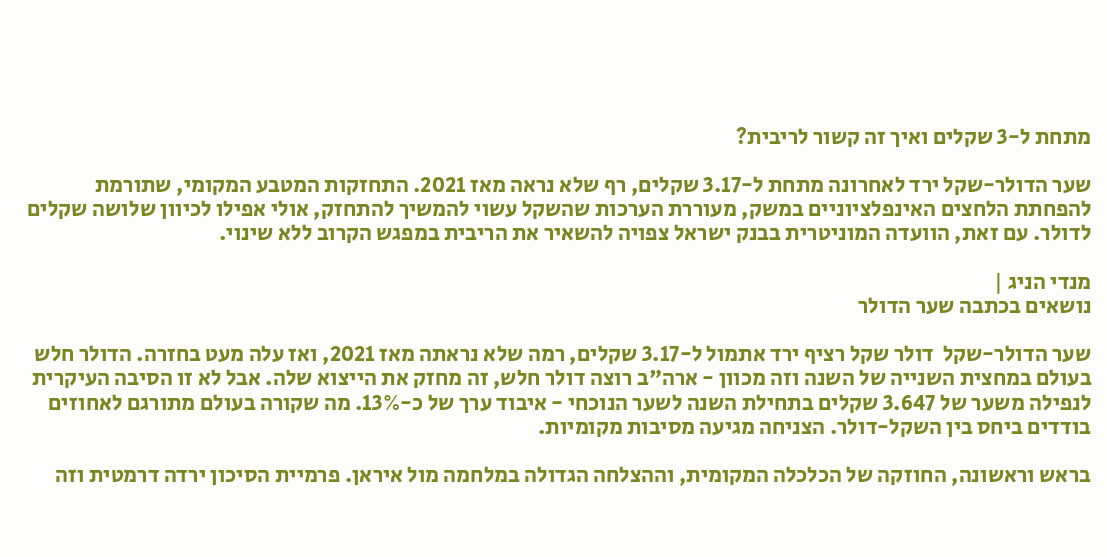מתחת ל-3 שקלים ואיך זה קשור לריבית?

שער הדולר-שקל ירד לאחרונה מתחת ל-3.17 שקלים, רף שלא נראה מאז 2021. התחזקות המטבע המקומי, שתורמת להפחתת הלחצים האינפלציוניים במשק, מעוררת הערכות שהשקל עשוי להמשיך להתחזק, אולי אפילו לכיוון שלושה שקלים לדולר. עם זאת, הוועדה המוניטרית בבנק ישראל צפויה להשאיר את הריבית במפגש הקרוב ללא שינוי.

מנדי הניג |
נושאים בכתבה שער הדולר

שער הדולר-שקל  דולר שקל רציף ירד אתמול ל-3.17 שקלים, רמה שלא נראתה מאז 2021, ואז עלה מעט בחזרה. הדולר חלש בעולם במחצית השנייה של השנה וזה מכוון - ארה"ב רוצה דולר חלש, זה מחזק את הייצוא שלה. אבל לא זו הסיבה העיקרית לנפילה משער של 3.647 שקלים בתחילת השנה לשער הנוכחי - איבוד ערך של כ-13%. מה שקורה בעולם מתורגם לאחוזים בודדים ביחס בין השקל-דולר. הצניחה מגיעה מסיבות מקומיות.

בראש וראשונה, החוזקה של הכלכלה המקומית, וההצלחה הגדולה במלחמה מול איראן. פרמיית הסיכון ירדה דרמטית וזה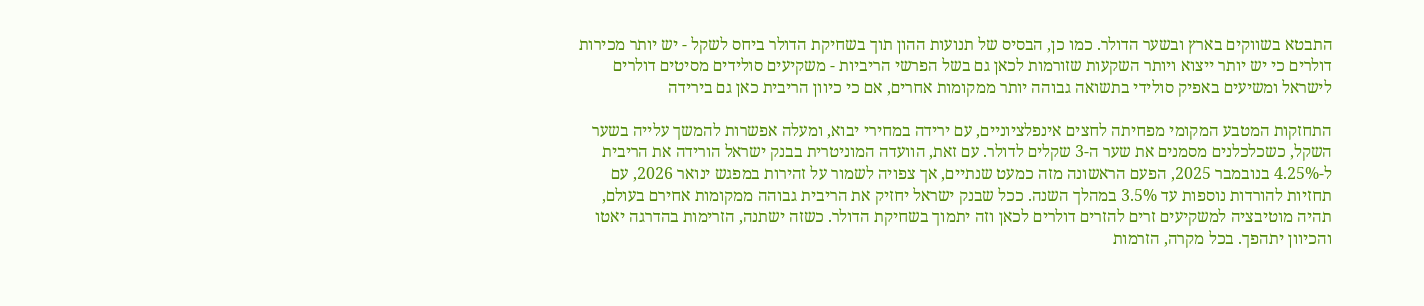התבטא בשווקים בארץ ובשער הדולר. כמו כן, הבסיס של תנועות ההון תוך בשחיקת הדולר ביחס לשקל - יש יותר מכירות דולרים כי יש יותר ייצוא ויותר השקעות שזורמות לכאן גם בשל הפרשי הריביות - משקיעים סולידים מסיטים דולרים לישראל ומשיעים באפיק סולידי בתשואה גבוהה יותר ממקומות אחרים, אם כי כיוון הריבית כאן גם בירידה

התחזקות המטבע המקומי מפחיתה לחצים אינפלציוניים, עם ירידה במחירי יבוא, ומעלה אפשרות להמשך עלייה בשער השקל, כשכלכלנים מסמנים את שער ה-3 שקלים לדולר. עם זאת, הוועדה המוניטרית בבנק ישראל הורידה את הריבית ל-4.25% בנובמבר 2025, הפעם הראשונה מזה כמעט שנתיים, אך צפויה לשמור על זהירות במפגש ינואר 2026, עם תחזיות להורדות נוספות עד 3.5% במהלך השנה. ככל שבנק ישראל יחזיק את הריבית גבוהה ממקומות אחירם בעולם, תהיה מוטיבציה למשקיעים זרים להזרים דולרים לכאן וזה יתמוך בשחיקת הדולר. כשזה ישתנה, הזרימות בהדרגה יאטו והכיוון יתהפך. בכל מקרה, הזרמות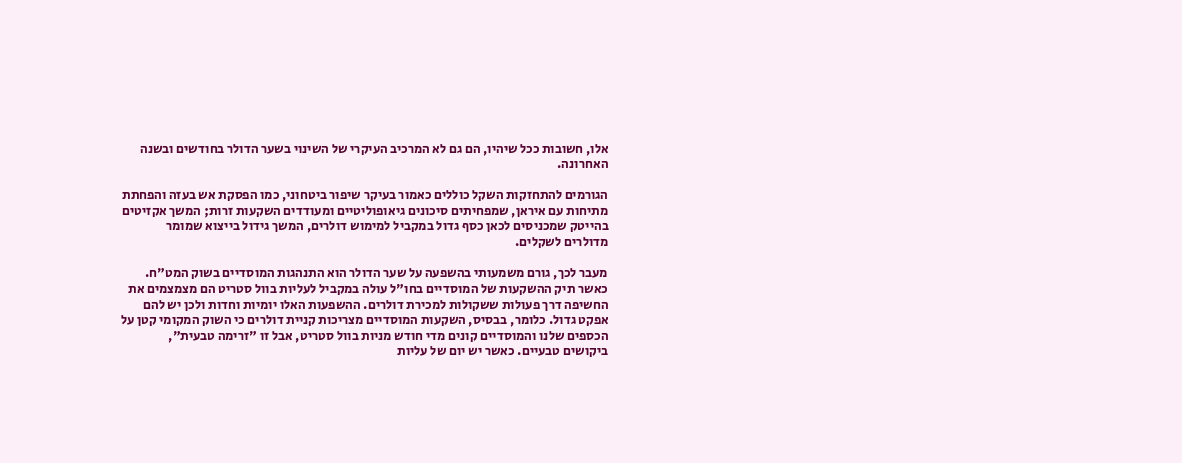אלו, חשובות ככל שיהיו, הם גם לא המרכיב העיקרי של השינוי בשער הדולר בחודשים ובשנה האחרונה.

הגורמים להתחזקות השקל כוללים כאמור בעיקר שיפור ביטחוני, כמו הפסקת אש בעזה והפחתת מתיחות עם איראן, שמפחיתים סיכונים גיאופוליטיים ומעודדים השקעות זרות; המשך אקזיטים בהייטק שמכניסים לכאן כסף גדול במקביל למימוש דולרים, המשך גידול בייצוא שמומר מדולרים לשקלים.

מעבר לכך, גורם משמעותי בהשפעה על שער הדולר הוא התנהגות המוסדיים בשוק המט"ח. כאשר תיק ההשקעות של המוסדיים בחו"ל עולה במקביל לעליות בוול סטריט הם מצמצמים את החשיפה דרך פעולות ששקולות למכירת דולרים. ההשפעות האלו יומיות וחדות ולכן יש להם אפקט גדול. כלומר, בבסיס, השקעות המוסדיים מצריכות קניית דולרים כי השוק המקומי קטן על הכספים שלנו והמוסדיים קונים מדי חודש מניות בוול סטריט, אבל זו "זרימה טבעית", ביקושים טבעיים. כאשר יש יום של עליות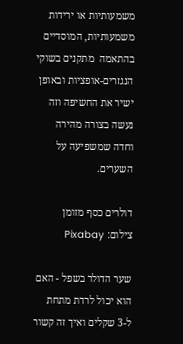משמעותיות או ירידות משמעותיות, המוסדיים בהתאמה  מתקנים בשוקי הנגזרים-אופציות ובאופן ישיר את החשיפה וזה נעשה בצורה מהירה וחדה שמשפיעה על השערים.

דולרים כסף מזומן
צילום: Pixabay

שער הדולר בשפל - האם הוא יכול לרדת מתחת ל-3 שקלים ואיך זה קשור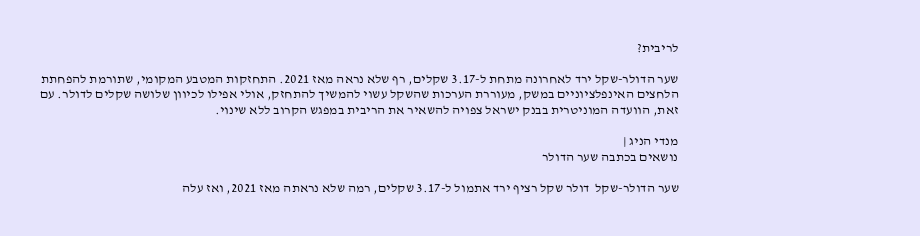לריבית?

שער הדולר-שקל ירד לאחרונה מתחת ל-3.17 שקלים, רף שלא נראה מאז 2021. התחזקות המטבע המקומי, שתורמת להפחתת הלחצים האינפלציוניים במשק, מעוררת הערכות שהשקל עשוי להמשיך להתחזק, אולי אפילו לכיוון שלושה שקלים לדולר. עם זאת, הוועדה המוניטרית בבנק ישראל צפויה להשאיר את הריבית במפגש הקרוב ללא שינוי.

מנדי הניג |
נושאים בכתבה שער הדולר

שער הדולר-שקל  דולר שקל רציף ירד אתמול ל-3.17 שקלים, רמה שלא נראתה מאז 2021, ואז עלה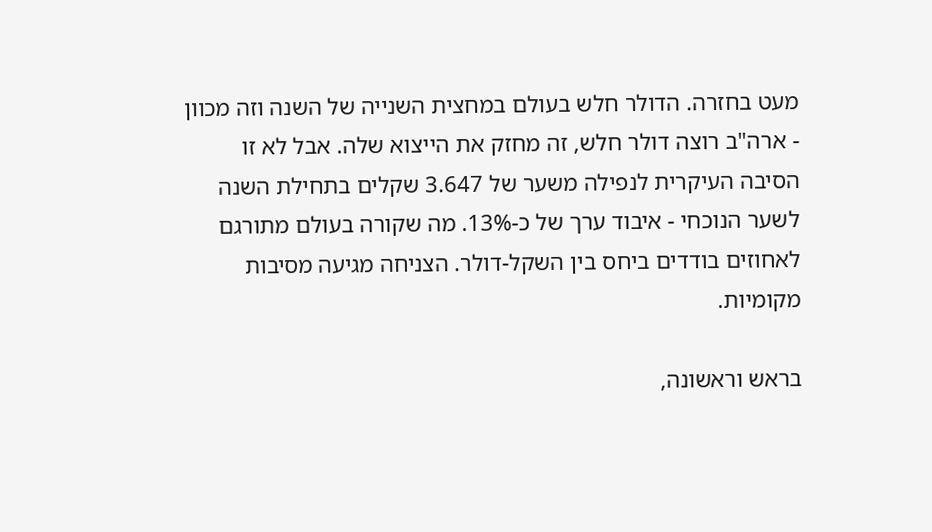מעט בחזרה. הדולר חלש בעולם במחצית השנייה של השנה וזה מכוון - ארה"ב רוצה דולר חלש, זה מחזק את הייצוא שלה. אבל לא זו הסיבה העיקרית לנפילה משער של 3.647 שקלים בתחילת השנה לשער הנוכחי - איבוד ערך של כ-13%. מה שקורה בעולם מתורגם לאחוזים בודדים ביחס בין השקל-דולר. הצניחה מגיעה מסיבות מקומיות.

בראש וראשונה,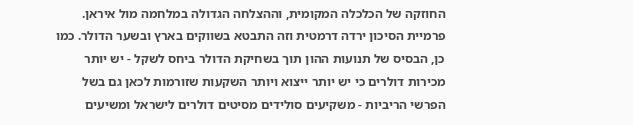החוזקה של הכלכלה המקומית, וההצלחה הגדולה במלחמה מול איראן. פרמיית הסיכון ירדה דרמטית וזה התבטא בשווקים בארץ ובשער הדולר. כמו כן, הבסיס של תנועות ההון תוך בשחיקת הדולר ביחס לשקל - יש יותר מכירות דולרים כי יש יותר ייצוא ויותר השקעות שזורמות לכאן גם בשל הפרשי הריביות - משקיעים סולידים מסיטים דולרים לישראל ומשיעים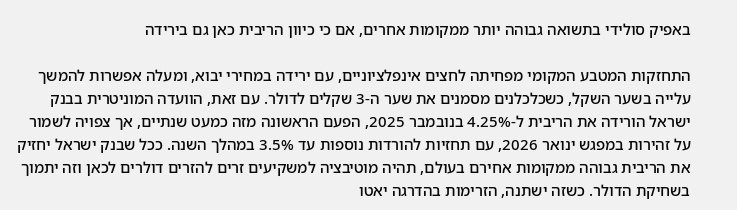באפיק סולידי בתשואה גבוהה יותר ממקומות אחרים, אם כי כיוון הריבית כאן גם בירידה

התחזקות המטבע המקומי מפחיתה לחצים אינפלציוניים, עם ירידה במחירי יבוא, ומעלה אפשרות להמשך עלייה בשער השקל, כשכלכלנים מסמנים את שער ה-3 שקלים לדולר. עם זאת, הוועדה המוניטרית בבנק ישראל הורידה את הריבית ל-4.25% בנובמבר 2025, הפעם הראשונה מזה כמעט שנתיים, אך צפויה לשמור על זהירות במפגש ינואר 2026, עם תחזיות להורדות נוספות עד 3.5% במהלך השנה. ככל שבנק ישראל יחזיק את הריבית גבוהה ממקומות אחירם בעולם, תהיה מוטיבציה למשקיעים זרים להזרים דולרים לכאן וזה יתמוך בשחיקת הדולר. כשזה ישתנה, הזרימות בהדרגה יאטו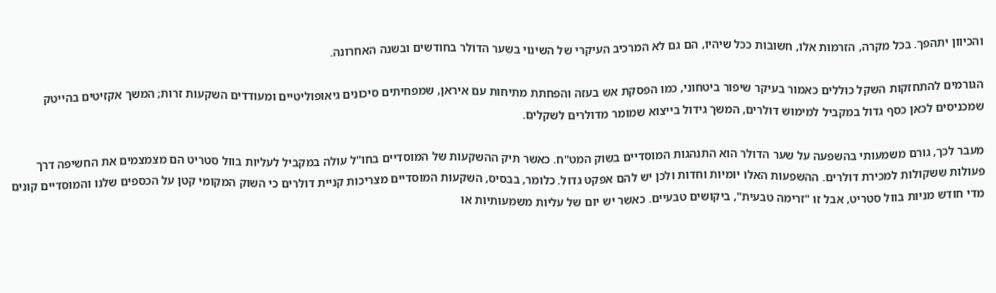והכיוון יתהפך. בכל מקרה, הזרמות אלו, חשובות ככל שיהיו, הם גם לא המרכיב העיקרי של השינוי בשער הדולר בחודשים ובשנה האחרונה.

הגורמים להתחזקות השקל כוללים כאמור בעיקר שיפור ביטחוני, כמו הפסקת אש בעזה והפחתת מתיחות עם איראן, שמפחיתים סיכונים גיאופוליטיים ומעודדים השקעות זרות; המשך אקזיטים בהייטק שמכניסים לכאן כסף גדול במקביל למימוש דולרים, המשך גידול בייצוא שמומר מדולרים לשקלים.

מעבר לכך, גורם משמעותי בהשפעה על שער הדולר הוא התנהגות המוסדיים בשוק המט"ח. כאשר תיק ההשקעות של המוסדיים בחו"ל עולה במקביל לעליות בוול סטריט הם מצמצמים את החשיפה דרך פעולות ששקולות למכירת דולרים. ההשפעות האלו יומיות וחדות ולכן יש להם אפקט גדול. כלומר, בבסיס, השקעות המוסדיים מצריכות קניית דולרים כי השוק המקומי קטן על הכספים שלנו והמוסדיים קונים מדי חודש מניות בוול סטריט, אבל זו "זרימה טבעית", ביקושים טבעיים. כאשר יש יום של עליות משמעותיות או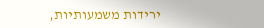ירידות משמעותיות,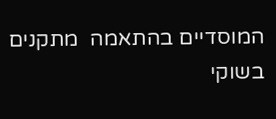המוסדיים בהתאמה  מתקנים בשוקי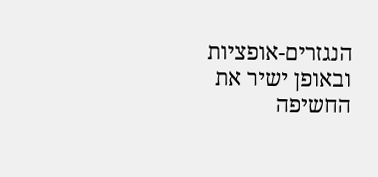הנגזרים-אופציות ובאופן ישיר את החשיפה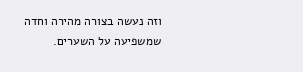וזה נעשה בצורה מהירה וחדה שמשפיעה על השערים.